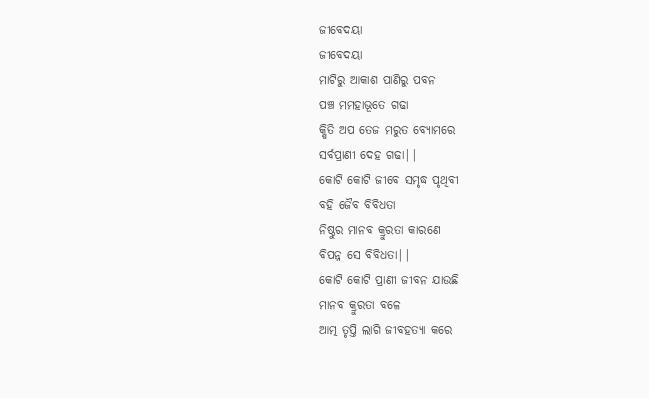ଜୀବେଦୟା
ଜୀବେଦୟା
ମାଟିରୁ ଆକାଶ ପାଣିରୁ ପବନ
ପଞ୍ଚ ମମହାଭୂତେ ଗଢା
କ୍ଷିତି ଅପ ତେଜ ମରୁତ ବ୍ୟୋମରେ
ସର୍ବପ୍ରାଣୀ ଦେହ ଗଢା||
କୋଟି କୋଟି ଜୀବେ ସମୃଦ୍ଧ ପୃଥିବୀ
ବହି ଜୈବ ବିବିଧତା
ନିଷ୍ଠୁର ମାନବ କ୍ରୁରତା କାରଣେ
ବିପନ୍ନ ସେ ବିବିଧତା||
କୋଟି କୋଟି ପ୍ରାଣୀ ଜୀବନ ଯାଉଛି
ମାନବ କ୍ରୁରତା ବଳେ
ଆତ୍ମ ତୃପ୍ତି ଲାଗି ଜୀବହତ୍ୟା କରେ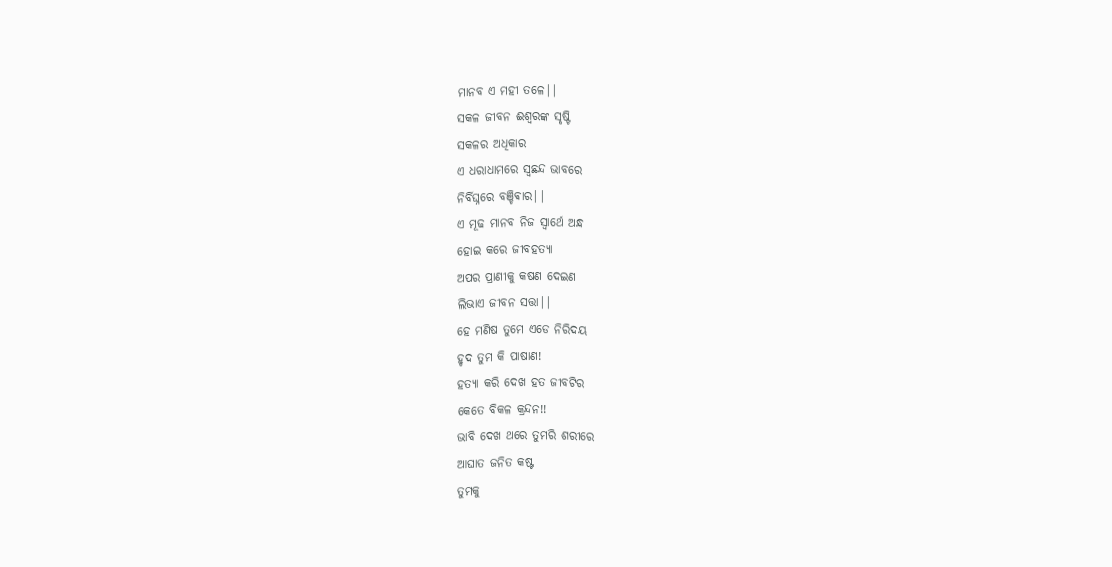ମାନବ ଏ ମହୀ ତଳେ||
ସକଳ ଜୀବନ ଈଶ୍ବରଙ୍କ ସୃଷ୍ଟି
ସକଳର ଅଧିକାର
ଏ ଧରାଧାମରେ ସ୍ବଛନ୍ଦ ଭାବରେ
ନିର୍ବିଘ୍ନରେ ବଞ୍ଚିଵାର||
ଏ ମୂଢ ମାନବ ନିଜ ସ୍ବାର୍ଥେ ଅନ୍ଧ
ହୋଇ କରେ ଜୀବହତ୍ୟା
ଅପର ପ୍ରାଣୀକୁ କଷଣ ଦେଇଣ
ଲିଭାଏ ଜୀବନ ସତ୍ତା||
ହେ ମଣିଷ ତୁମେ ଏଡେ ନିରିଦୟ
ହୃଦ ତୁମ କି ପାଷାଣ!
ହତ୍ୟା କରି ଦେଖ ହତ ଜୀବଟିର
କେତେ ବିକଳ କ୍ରନ୍ଦନ!!
ଭାବି ଦେଖ ଥରେ ତୁମରି ଶରୀରେ
ଆଘାତ ଜନିତ କଷ୍ଟ
ତୁମକୁ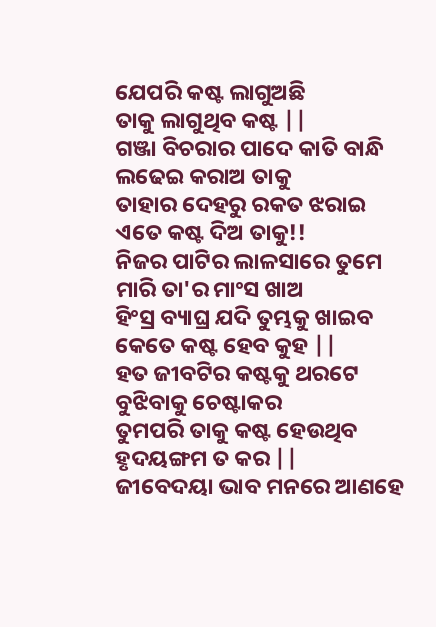ଯେପରି କଷ୍ଟ ଲାଗୁଅଛି
ତାକୁ ଲାଗୁଥିବ କଷ୍ଟ ||
ଗଞ୍ଜା ବିଚରାର ପାଦେ କାତି ବାନ୍ଧି
ଲଢେଇ କରାଅ ତାକୁ
ତାହାର ଦେହରୁ ରକତ ଝରାଇ
ଏତେ କଷ୍ଟ ଦିଅ ତାକୁ!!
ନିଜର ପାଟିର ଲାଳସାରେ ତୁମେ
ମାରି ତା'ର ମାଂସ ଖାଅ
ହିଂସ୍ର ବ୍ୟାଘ୍ର ଯଦି ତୁମ୍ଭକୁ ଖାଇବ
କେତେ କଷ୍ଟ ହେବ କୁହ ||
ହତ ଜୀବଟିର କଷ୍ଟକୁ ଥରଟେ
ବୁଝିବାକୁ ଚେଷ୍ଟାକର
ତୁମପରି ତାକୁ କଷ୍ଟ ହେଉଥିବ
ହୃଦୟଙ୍ଗମ ତ କର ||
ଜୀବେଦୟା ଭାବ ମନରେ ଆଣହେ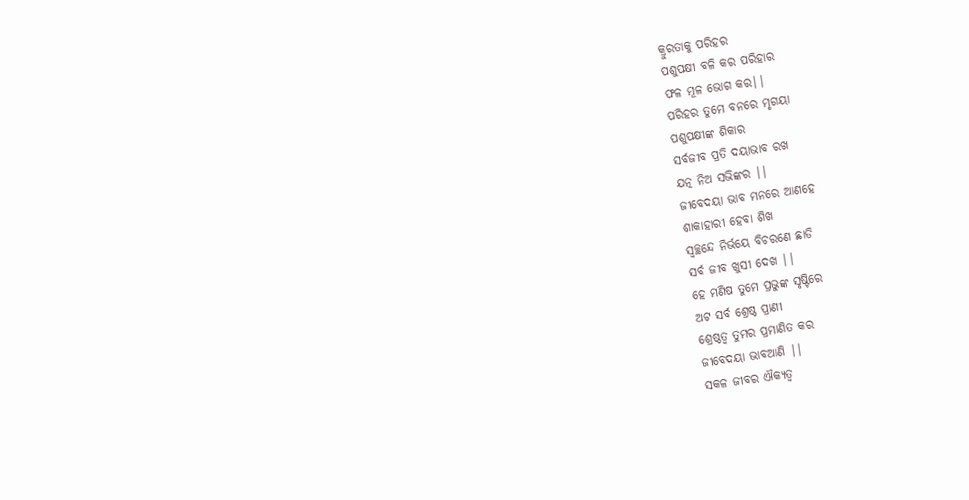କ୍ରୁରତାକୁ ପରିହର
ପଶୁପକ୍ଷୀ ବଳି କର ପରିହାର
ଫଳ ମୂଳ ଭୋଗ କର||
ପରିହର ତୁମେ ବନରେ ମୃଗୟା
ପଶୁପକ୍ଷୀଙ୍କ ଶିକାର
ସର୍ବଜୀବ ପ୍ରତି ଦୟାଭାବ ରଖ
ଯତ୍ନ ନିଅ ସଭିଙ୍କର ||
ଜୀବେଦୟା ଭାବ ମନରେ ଆଣହେ
ଶାକାହାରୀ ହେବା ଶିଖ
ସ୍ବଚ୍ଛନ୍ଦେ ନିର୍ଭୟେ ବିଚରଣେ ଛାଡି
ସର୍ବ ଜୀବ ଖୁସୀ ଦେଖ ||
ହେ ମଣିଷ ତୁମେ ପ୍ରଭୁଙ୍କ ସୃଷ୍ଟିରେ
ଅଟ ସର୍ବ ଶ୍ରେଷ୍ଠ ପ୍ରାଣୀ
ଶ୍ରେଷ୍ଠତ୍ବ ତୁମର ପ୍ରମାଣିତ କର
ଜୀବେଦୟା ଭାବଆଣି ||
ସକଳ ଜୀବର ଐକ୍ୟତ୍ବ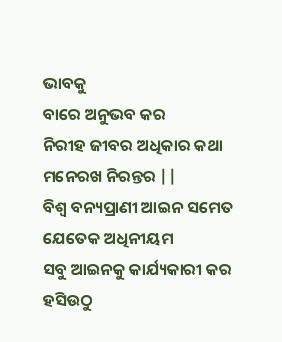ଭାବକୁ
ବାରେ ଅନୁଭବ କର
ନିରୀହ ଜୀବର ଅଧିକାର କଥା
ମନେରଖ ନିରନ୍ତର ||
ବିଶ୍ବ ବନ୍ୟପ୍ରାଣୀ ଆଇନ ସମେତ
ଯେତେକ ଅଧିନୀୟମ
ସବୁ ଆଇନକୁ କାର୍ଯ୍ୟକାରୀ କର
ହସିଉଠୁ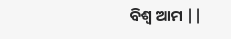ବିଶ୍ବ ଆମ ||